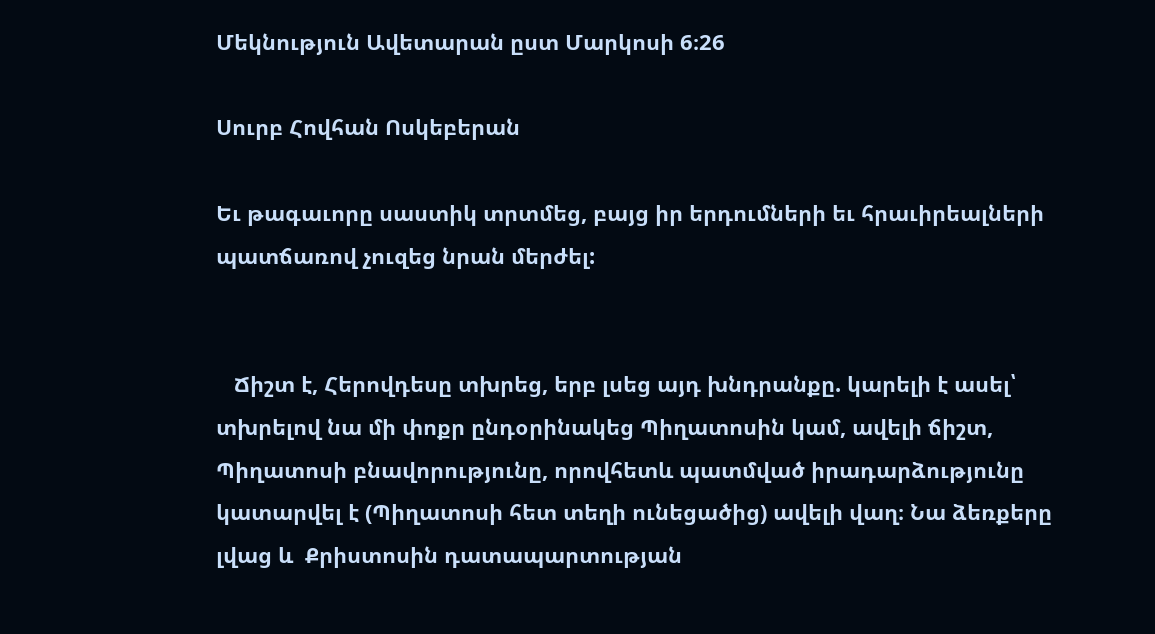Մեկնություն Ավետարան ըստ Մարկոսի 6։26

Սուրբ Հովհան Ոսկեբերան

Եւ թագաւորը սաստիկ տրտմեց, բայց իր երդումների եւ հրաւիրեալների պատճառով չուզեց նրան մերժել:


   Ճիշտ է, Հերովդեսը տխրեց, երբ լսեց այդ խնդրանքը. կարելի է ասել՝  տխրելով նա մի փոքր ընդօրինակեց Պիղատոսին կամ, ավելի ճիշտ, Պիղատոսի բնավորությունը, որովհետև պատմված իրադարձությունը կատարվել է (Պիղատոսի հետ տեղի ունեցածից) ավելի վաղ։ Նա ձեռքերը լվաց և  Քրիստոսին դատապարտության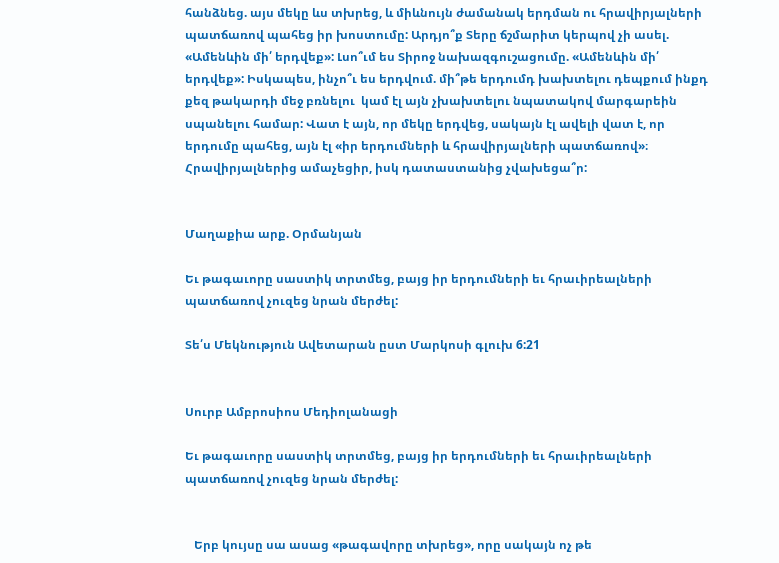հանձնեց. այս մեկը ևս տխրեց, և միևնույն ժամանակ երդման ու հրավիրյալների պատճառով պահեց իր խոստումը: Արդյո՞ք Տերը ճշմարիտ կերպով չի ասել. «Ամենևին մի՛ երդվեք»: Լսո՞ւմ ես Տիրոջ նախազգուշացումը. «Ամենևին մի՛ երդվեք»: Իսկապես, ինչո՞ւ ես երդվում. մի՞թե երդումդ խախտելու դեպքում ինքդ քեզ թակարդի մեջ բռնելու  կամ էլ այն չխախտելու նպատակով մարգարեին սպանելու համար: Վատ է այն, որ մեկը երդվեց, սակայն էլ ավելի վատ է, որ երդումը պահեց, այն էլ «իր երդումների և հրավիրյալների պատճառով»։ Հրավիրյալներից ամաչեցիր, իսկ դատաստանից չվախեցա՞ր:


Մաղաքիա արք. Օրմանյան

Եւ թագաւորը սաստիկ տրտմեց, բայց իր երդումների եւ հրաւիրեալների պատճառով չուզեց նրան մերժել:

Տե՛ս Մեկնություն Ավետարան ըստ Մարկոսի գլուխ 6:21


Սուրբ Ամբրոսիոս Մեդիոլանացի

Եւ թագաւորը սաստիկ տրտմեց, բայց իր երդումների եւ հրաւիրեալների պատճառով չուզեց նրան մերժել:


   Երբ կույսը սա ասաց «թագավորը տխրեց», որը սակայն ոչ թե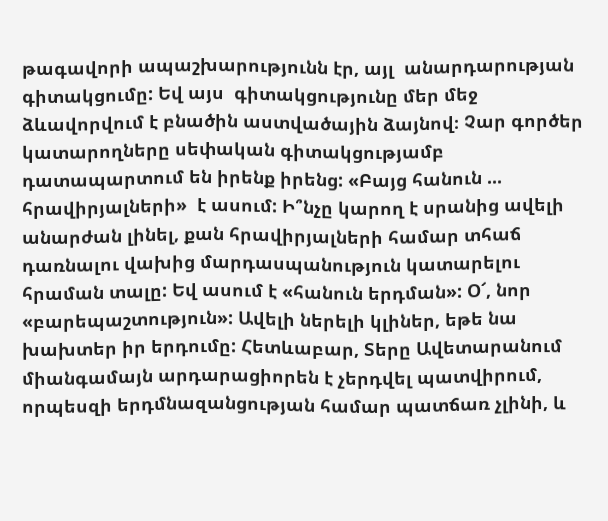թագավորի ապաշխարությունն էր, այլ  անարդարության գիտակցումը: Եվ այս  գիտակցությունը մեր մեջ ձևավորվում է բնածին աստվածային ձայնով։ Չար գործեր կատարողները սեփական գիտակցությամբ դատապարտում են իրենք իրենց: «Բայց հանուն ... հրավիրյալների»  է ասում: Ի՞նչը կարող է սրանից ավելի անարժան լինել, քան հրավիրյալների համար տհաճ դառնալու վախից մարդասպանություն կատարելու հրաման տալը: Եվ ասում է «հանուն երդման»: Օ՜, նոր «բարեպաշտություն»: Ավելի ներելի կլիներ, եթե նա խախտեր իր երդումը: Հետևաբար, Տերը Ավետարանում միանգամայն արդարացիորեն է չերդվել պատվիրում, որպեսզի երդմնազանցության համար պատճառ չլինի, և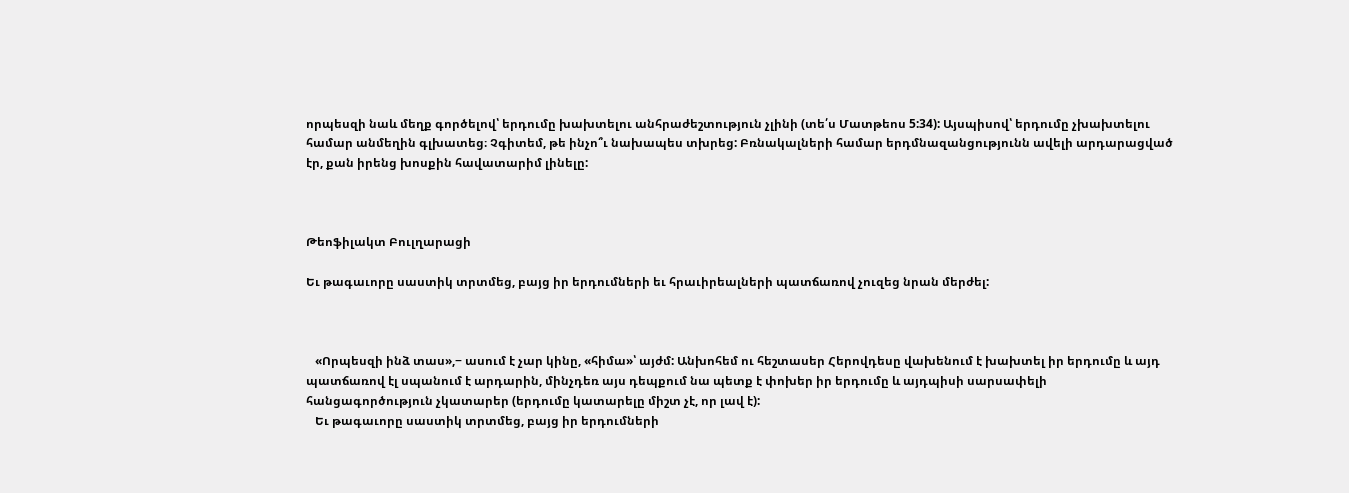որպեսզի նաև մեղք գործելով՝ երդումը խախտելու անհրաժեշտություն չլինի (տե՛ս Մատթեոս 5:34): Այսպիսով՝ երդումը չխախտելու համար անմեղին գլխատեց։ Չգիտեմ, թե ինչո՞ւ նախապես տխրեց: Բռնակալների համար երդմնազանցությունն ավելի արդարացված էր, քան իրենց խոսքին հավատարիմ լինելը:



Թեոֆիլակտ Բուլղարացի

Եւ թագաւորը սաստիկ տրտմեց, բայց իր երդումների եւ հրաւիրեալների պատճառով չուզեց նրան մերժել:



   «Որպեսզի ինձ տաս»,− ասում է չար կինը, «հիմա»՝ այժմ: Անխոհեմ ու հեշտասեր Հերովդեսը վախենում է խախտել իր երդումը և այդ պատճառով էլ սպանում է արդարին, մինչդեռ այս դեպքում նա պետք է փոխեր իր երդումը և այդպիսի սարսափելի հանցագործություն չկատարեր (երդումը կատարելը միշտ չէ, որ լավ է):
   Եւ թագաւորը սաստիկ տրտմեց, բայց իր երդումների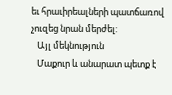եւ հրաւիրեալների պատճառով չուզեց նրան մերժել:
   Այլ մեկնություն
   Մաքուր և անարատ պետք է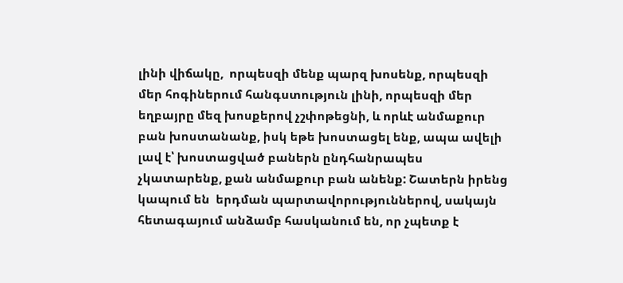լինի վիճակը,  որպեսզի մենք պարզ խոսենք, որպեսզի մեր հոգիներում հանգստություն լինի, որպեսզի մեր եղբայրը մեզ խոսքերով չշփոթեցնի, և որևէ անմաքուր բան խոստանանք, իսկ եթե խոստացել ենք, ապա ավելի լավ է՝ խոստացված բաներն ընդհանրապես չկատարենք, քան անմաքուր բան անենք: Շատերն իրենց կապում են  երդման պարտավորություններով, սակայն հետագայում անձամբ հասկանում են, որ չպետք է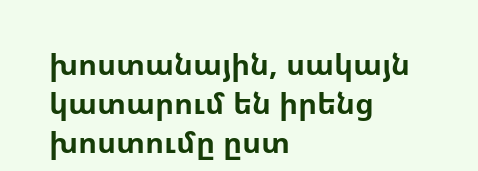խոստանային, սակայն կատարում են իրենց խոստումը ըստ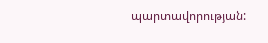պարտավորության: